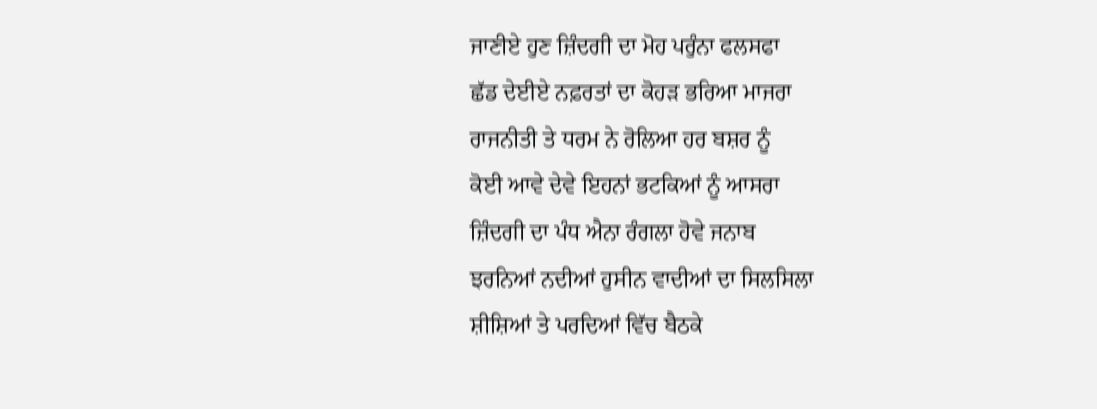ਜਾਣੀਏ ਹੁਣ ਜ਼ਿੰਦਗੀ ਦਾ ਮੋਹ ਪਰੁੰਨਾ ਫਲਸਫਾ
ਛੱਡ ਦੇਈਏ ਨਫ਼ਰਤਾਂ ਦਾ ਕੋਹੜ ਭਰਿਆ ਮਾਜਰਾ
ਰਾਜਨੀਤੀ ਤੇ ਧਰਮ ਨੇ ਰੋਲਿਆ ਹਰ ਬਸ਼ਰ ਨੂੰ
ਕੋਈ ਆਵੇ ਦੇਵੇ ਇਹਨਾਂ ਭਟਕਿਆਂ ਨੂੰ ਆਸਰਾ
ਜ਼ਿੰਦਗੀ ਦਾ ਪੰਧ ਐਨਾ ਰੰਗਲਾ ਹੋਵੇ ਜਨਾਬ
ਝਰਨਿਆਂ ਨਦੀਆਂ ਹੁਸੀਨ ਵਾਦੀਆਂ ਦਾ ਸਿਲਸਿਲਾ
ਸ਼ੀਸ਼ਿਆਂ ਤੇ ਪਰਦਿਆਂ ਵਿੱਚ ਬੈਠਕੇ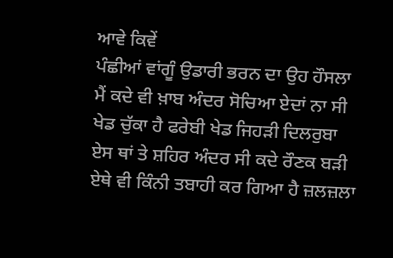ਆਵੇ ਕਿਵੇਂ
ਪੰਛੀਆਂ ਵਾਂਗੂੰ ਉਡਾਰੀ ਭਰਨ ਦਾ ਉਹ ਹੌਸਲਾ
ਮੈਂ ਕਦੇ ਵੀ ਖ਼ਾਬ ਅੰਦਰ ਸੋਚਿਆ ਏਦਾਂ ਨਾ ਸੀ
ਖੇਡ ਚੁੱਕਾ ਹੈ ਫਰੇਬੀ ਖੇਡ ਜਿਹੜੀ ਦਿਲਰੁਬਾ
ਏਸ ਥਾਂ ਤੇ ਸ਼ਹਿਰ ਅੰਦਰ ਸੀ ਕਦੇ ਰੌਣਕ ਬੜੀ
ਏਥੇ ਵੀ ਕਿੰਨੀ ਤਬਾਹੀ ਕਰ ਗਿਆ ਹੈ ਜ਼ਲਜ਼ਲਾ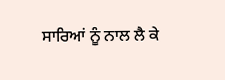ਸਾਰਿਆਂ ਨੂੰ ਨਾਲ ਲੈ ਕੇ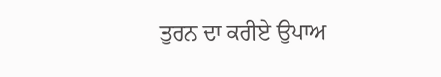ਤੁਰਨ ਦਾ ਕਰੀਏ ਉਪਾਅ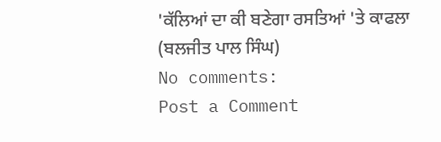'ਕੱਲਿਆਂ ਦਾ ਕੀ ਬਣੇਗਾ ਰਸਤਿਆਂ 'ਤੇ ਕਾਫਲਾ
(ਬਲਜੀਤ ਪਾਲ ਸਿੰਘ)
No comments:
Post a Comment